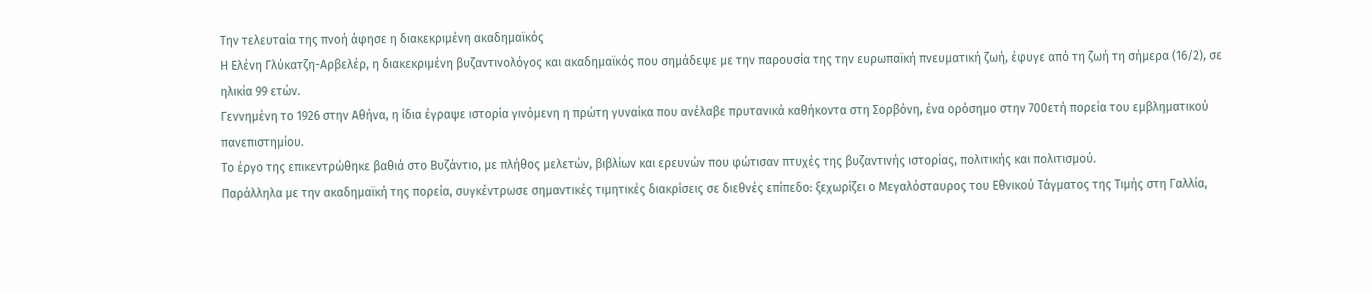Την τελευταία της πνοή άφησε η διακεκριμένη ακαδημαϊκός
Η Ελένη Γλύκατζη-Αρβελέρ, η διακεκριμένη βυζαντινολόγος και ακαδημαϊκός που σημάδεψε με την παρουσία της την ευρωπαϊκή πνευματική ζωή, έφυγε από τη ζωή τη σήμερα (16/2), σε ηλικία 99 ετών.
Γεννημένη το 1926 στην Αθήνα, η ίδια έγραψε ιστορία γινόμενη η πρώτη γυναίκα που ανέλαβε πρυτανικά καθήκοντα στη Σορβόνη, ένα ορόσημο στην 700ετή πορεία του εμβληματικού πανεπιστημίου.
Το έργο της επικεντρώθηκε βαθιά στο Βυζάντιο, με πλήθος μελετών, βιβλίων και ερευνών που φώτισαν πτυχές της βυζαντινής ιστορίας, πολιτικής και πολιτισμού.
Παράλληλα με την ακαδημαϊκή της πορεία, συγκέντρωσε σημαντικές τιμητικές διακρίσεις σε διεθνές επίπεδο: ξεχωρίζει ο Μεγαλόσταυρος του Εθνικού Τάγματος της Τιμής στη Γαλλία,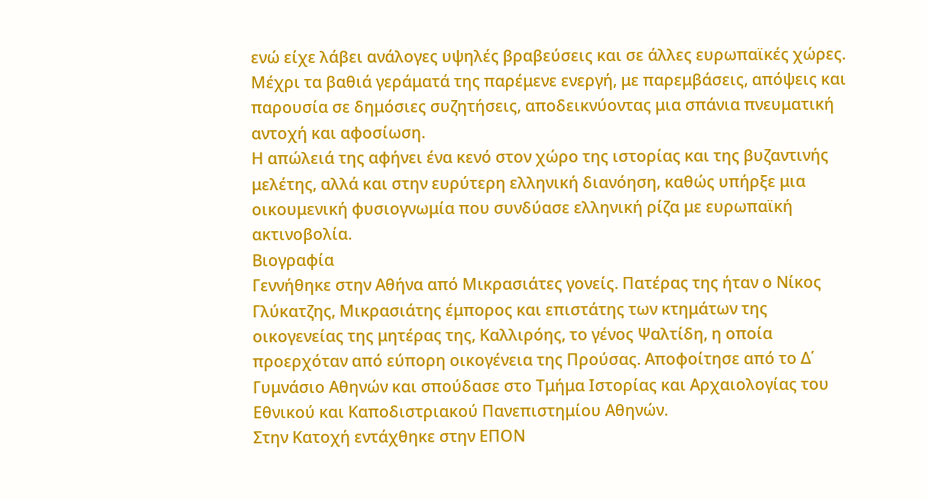ενώ είχε λάβει ανάλογες υψηλές βραβεύσεις και σε άλλες ευρωπαϊκές χώρες. Μέχρι τα βαθιά γεράματά της παρέμενε ενεργή, με παρεμβάσεις, απόψεις και παρουσία σε δημόσιες συζητήσεις, αποδεικνύοντας μια σπάνια πνευματική αντοχή και αφοσίωση.
Η απώλειά της αφήνει ένα κενό στον χώρο της ιστορίας και της βυζαντινής μελέτης, αλλά και στην ευρύτερη ελληνική διανόηση, καθώς υπήρξε μια οικουμενική φυσιογνωμία που συνδύασε ελληνική ρίζα με ευρωπαϊκή ακτινοβολία.
Βιογραφία
Γεννήθηκε στην Αθήνα από Μικρασιάτες γονείς. Πατέρας της ήταν ο Νίκος Γλύκατζης, Μικρασιάτης έμπορος και επιστάτης των κτημάτων της οικογενείας της μητέρας της, Καλλιρόης, το γένος Ψαλτίδη, η οποία προερχόταν από εύπορη οικογένεια της Προύσας. Αποφοίτησε από το Δ΄ Γυμνάσιο Αθηνών και σπούδασε στο Τμήμα Ιστορίας και Αρχαιολογίας του Εθνικού και Καποδιστριακού Πανεπιστημίου Αθηνών.
Στην Κατοχή εντάχθηκε στην ΕΠΟΝ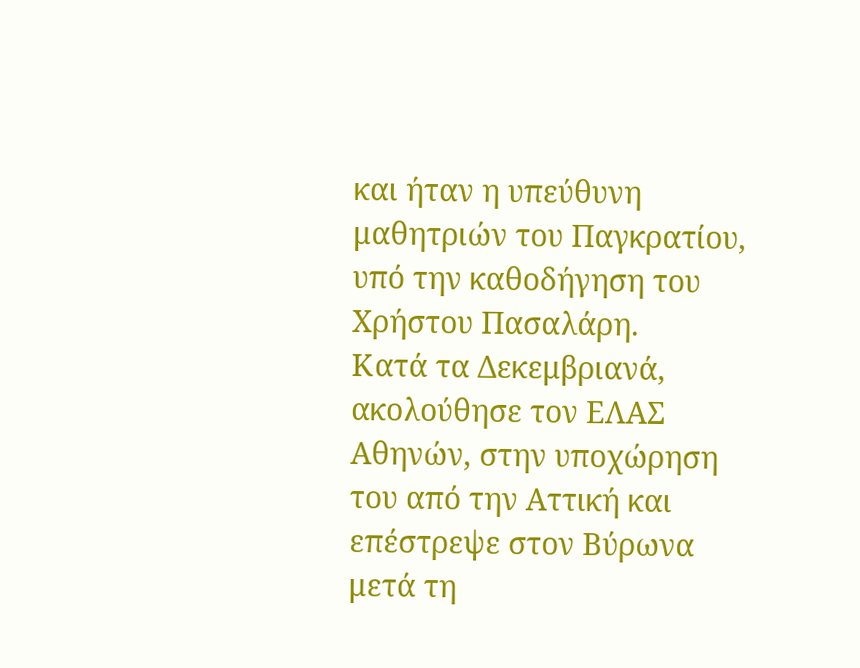και ήταν η υπεύθυνη μαθητριών του Παγκρατίου, υπό την καθοδήγηση του Χρήστου Πασαλάρη.
Κατά τα Δεκεμβριανά, ακολούθησε τον ΕΛΑΣ Αθηνών, στην υποχώρηση του από την Αττική και επέστρεψε στον Βύρωνα μετά τη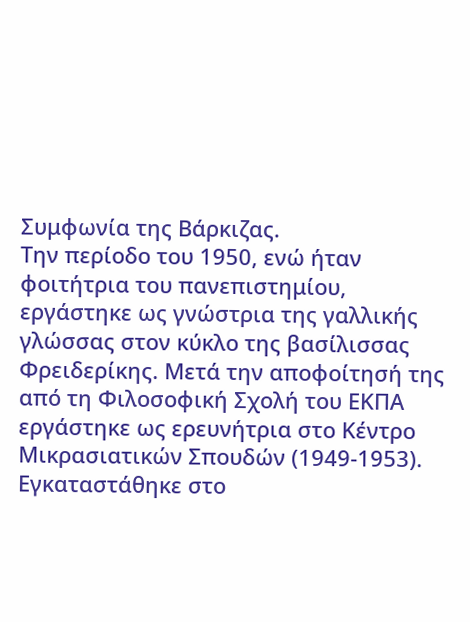Συμφωνία της Βάρκιζας.
Την περίοδο του 1950, ενώ ήταν φοιτήτρια του πανεπιστημίου, εργάστηκε ως γνώστρια της γαλλικής γλώσσας στον κύκλο της βασίλισσας Φρειδερίκης. Μετά την αποφοίτησή της από τη Φιλοσοφική Σχολή του ΕΚΠΑ εργάστηκε ως ερευνήτρια στο Κέντρο Μικρασιατικών Σπουδών (1949-1953).
Εγκαταστάθηκε στο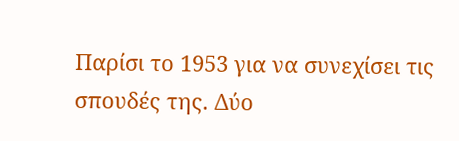Παρίσι το 1953 για να συνεχίσει τις σπουδές της. Δύο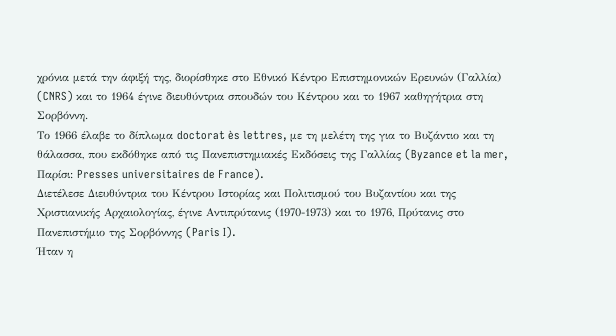χρόνια μετά την άφιξή της, διορίσθηκε στο Εθνικό Κέντρο Επιστημονικών Ερευνών (Γαλλία) (CNRS) και το 1964 έγινε διευθύντρια σπουδών του Κέντρου και το 1967 καθηγήτρια στη Σορβόννη.
Το 1966 έλαβε το δίπλωμα doctorat ès lettres, με τη μελέτη της για το Βυζάντιο και τη θάλασσα, που εκδόθηκε από τις Πανεπιστημιακές Εκδόσεις της Γαλλίας (Byzance et la mer, Παρίσι: Presses universitaires de France).
Διετέλεσε Διευθύντρια του Κέντρου Ιστορίας και Πολιτισμού του Βυζαντίου και της Χριστιανικής Αρχαιολογίας, έγινε Αντιπρύτανις (1970-1973) και το 1976, Πρύτανις στο Πανεπιστήμιο της Σορβόννης (Paris I).
Ήταν η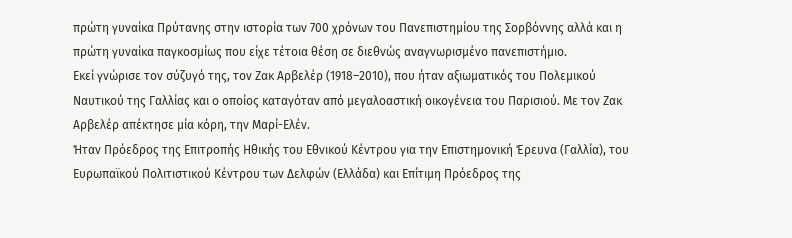πρώτη γυναίκα Πρύτανης στην ιστορία των 700 χρόνων του Πανεπιστημίου της Σορβόννης αλλά και η πρώτη γυναίκα παγκοσμίως που είχε τέτοια θέση σε διεθνώς αναγνωρισμένο πανεπιστήμιο.
Εκεί γνώρισε τον σύζυγό της, τον Ζακ Αρβελέρ (1918–2010), που ήταν αξιωματικός του Πολεμικού Ναυτικού της Γαλλίας και ο οποίος καταγόταν από μεγαλοαστική οικογένεια του Παρισιού. Με τον Ζακ Αρβελέρ απέκτησε μία κόρη, την Μαρί-Ελέν.
Ήταν Πρόεδρος της Επιτροπής Ηθικής του Εθνικού Κέντρου για την Επιστημονική Έρευνα (Γαλλία), του Ευρωπαϊκού Πολιτιστικού Κέντρου των Δελφών (Ελλάδα) και Επίτιμη Πρόεδρος της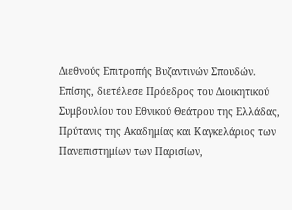Διεθνούς Επιτροπής Βυζαντινών Σπουδών.
Επίσης, διετέλεσε Πρόεδρος του Διοικητικού Συμβουλίου του Εθνικού Θεάτρου της Ελλάδας, Πρύτανις της Ακαδημίας και Καγκελάριος των Πανεπιστημίων των Παρισίων,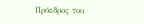Πρόεδρος του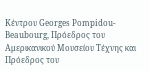Κέντρου Georges Pompidou-Beaubourg, Πρόεδρος του Αμερικανικού Μουσείου Τέχνης και Πρόεδρος του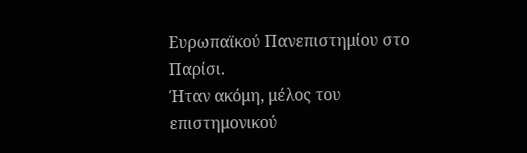Ευρωπαϊκού Πανεπιστημίου στο Παρίσι.
Ήταν ακόμη, μέλος του επιστημονικού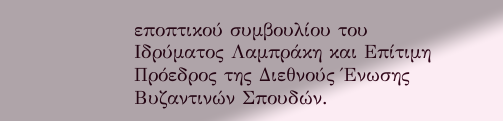εποπτικού συμβουλίου του Ιδρύματος Λαμπράκη και Επίτιμη Πρόεδρος της Διεθνούς Ένωσης Βυζαντινών Σπουδών.